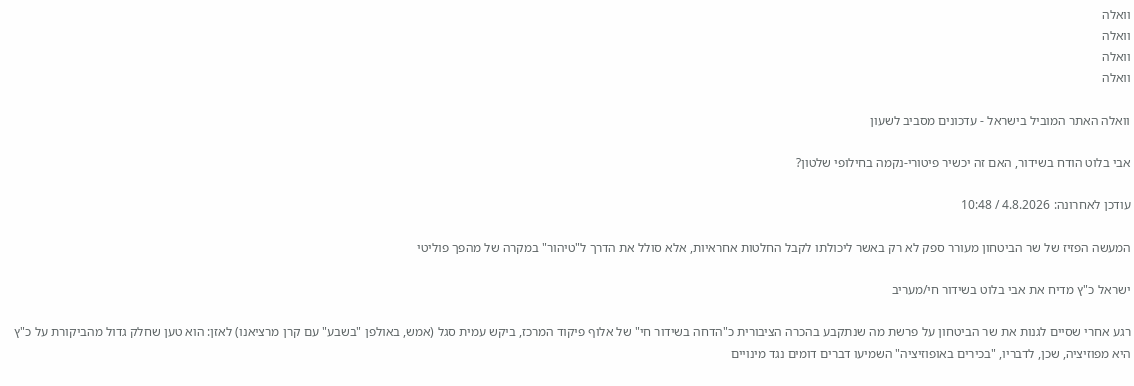וואלה
וואלה
וואלה
וואלה

וואלה האתר המוביל בישראל - עדכונים מסביב לשעון

אבי בלוט הודח בשידור, האם זה יכשיר פיטורי-נקמה בחילופי שלטון?

עודכן לאחרונה: 4.8.2026 / 10:48

המעשה הפזיז של שר הביטחון מעורר ספק לא רק באשר ליכולתו לקבל החלטות אחראיות, אלא סולל את הדרך ל"טיהור" במקרה של מהפך פוליטי

ישראל כ"ץ מדיח את אבי בלוט בשידור חי/מעריב

רגע אחרי שסיים לגנות את שר הביטחון על פרשת מה שנתקבע בהכרה הציבורית כ"הדחה בשידור חי" של אלוף פיקוד המרכז, ביקש עמית סגל (אמש, באולפן "בשבע" עם קרן מרציאנו) לאזן: הוא טען שחלק גדול מהביקורת על כ"ץ היא מפוזיציה, שכן, לדבריו, "בכירים באופוזיציה" השמיעו דברים דומים נגד מינויים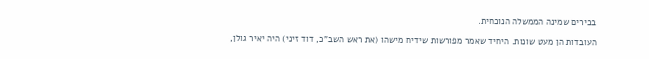בכירים שמינה הממשלה הנוכחית.

העובדות הן מעט שונות. היחיד שאמר מפורשות שידיח מישהו (את ראש השב"כ, דוד זיני) היה יאיר גולן,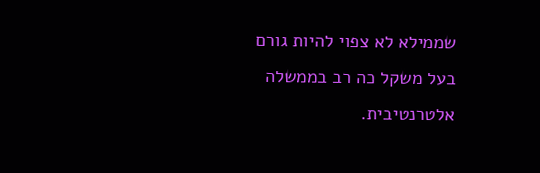שממילא לא צפוי להיות גורם בעל משקל כה רב בממשלה אלטרנטיבית.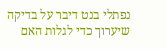נפתלי בנט דיבר על בדיקה שיערוך כדי לגלות האם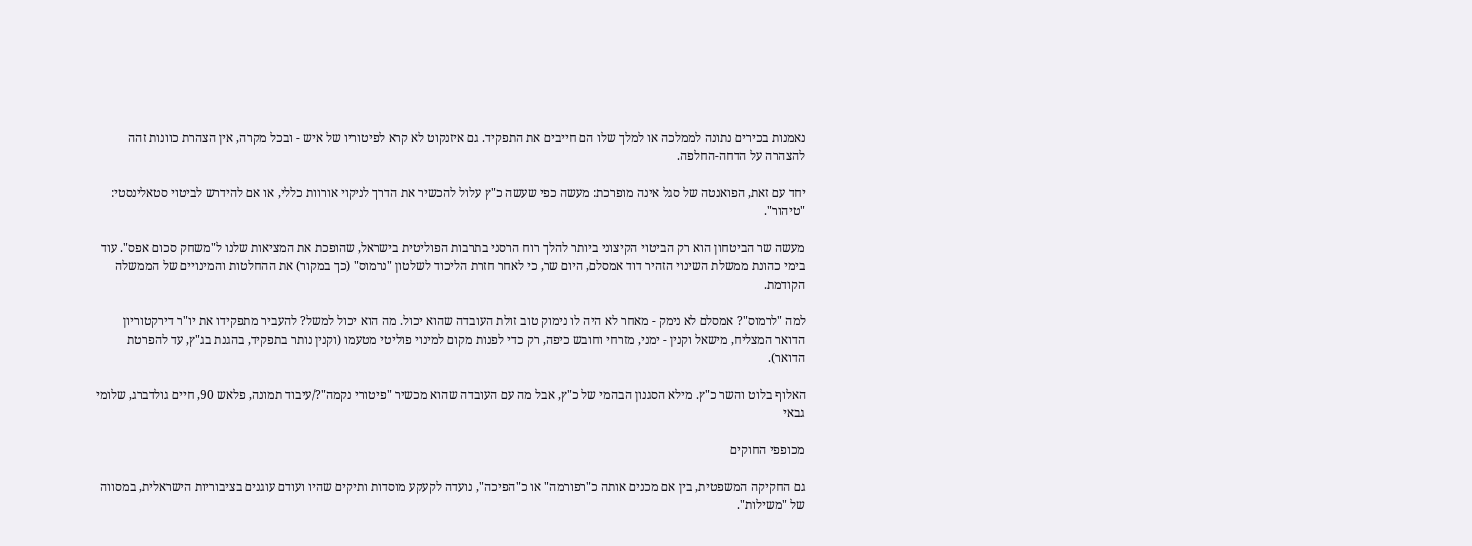נאמנות בכירים נתונה לממלכה או למלך שלו הם חייבים את התפקיד. גם איזנקוט לא קרא לפיטוריו של איש - ובכל מקרה, אין הצהרת כוונות זהה להצהרה על הדחה-החלפה.

יחד עם זאת, הפואנטה של סגל אינה מופרכת: מעשה כפי שעשה כ"ץ עלול להכשיר את הדרך לניקוי אורוות כללי, או אם להידרש לביטוי סטאלינסטי: "טיהור".

מעשה שר הביטחון הוא רק הביטוי הקיצוני ביותר להלך רוח הרסני בתרבות הפוליטית בישראל, שהופכת את המציאות שלנו ל"משחק סכום אפס". עוד בימי כהונת ממשלת השינוי הזהיר דוד אמסלם, היום שר, כי לאחר חזרת הליכוד לשלטון "נרמוס" (כך במקור) את ההחלטות והמינויים של הממשלה הקודמת.

למה "לרמוס"? אמסלם לא נימק - מאחר לא היה לו נימוק טוב זולת העובדה שהוא יכול. מה הוא יכול למשל? להעביר מתפקידו את יו"ר דירקטוריון הדואר המצליח, מישאל וקנין - ימני, מזרחי וחובש כיפה, רק כדי לפנות מקום למינוי פוליטי מטעמו (וקנין נותר בתפקיד, בהגנת בג"ץ, עד להפרטת הדואר).

האלוף בלוט והשר כ"ץ. מילא הסגנון הבהמי של כ"ץ, אבל מה עם העובדה שהוא מכשיר "פיטורי נקמה"?/עיבוד תמונה, פלאש 90, חיים גולדברג, שלומי גבאי

מכופפי החוקים

גם החקיקה המשפטית, בין אם מכנים אותה כ"רפורמה" או כ"הפיכה", נועדה לקעקע מוסדות ותיקים שהיו ועודם עוגנים בציבוריות הישראלית, במסווה של "משילות".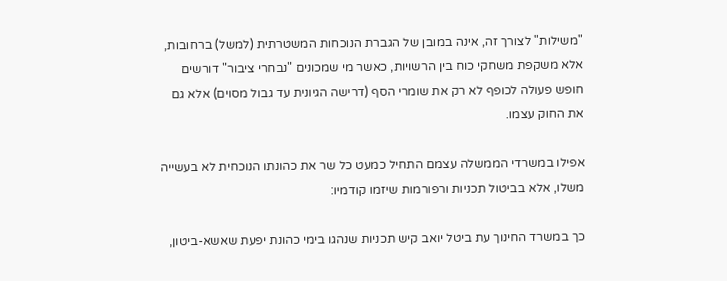"משילות" לצורך זה, אינה במובן של הגברת הנוכחות המשטרתית (למשל) ברחובות, אלא משקפת משחקי כוח בין הרשויות, כאשר מי שמכונים "נבחרי ציבור" דורשים חופש פעולה לכופף לא רק את שומרי הסף (דרישה הגיונית עד גבול מסוים) אלא גם את החוק עצמו.

אפילו במשרדי הממשלה עצמם התחיל כמעט כל שר את כהונתו הנוכחית לא בעשייה משלו, אלא בביטול תכניות ורפורמות שיזמו קודמיו:

כך במשרד החינוך עת ביטל יואב קיש תכניות שנהגו בימי כהונת יפעת שאשא-ביטון,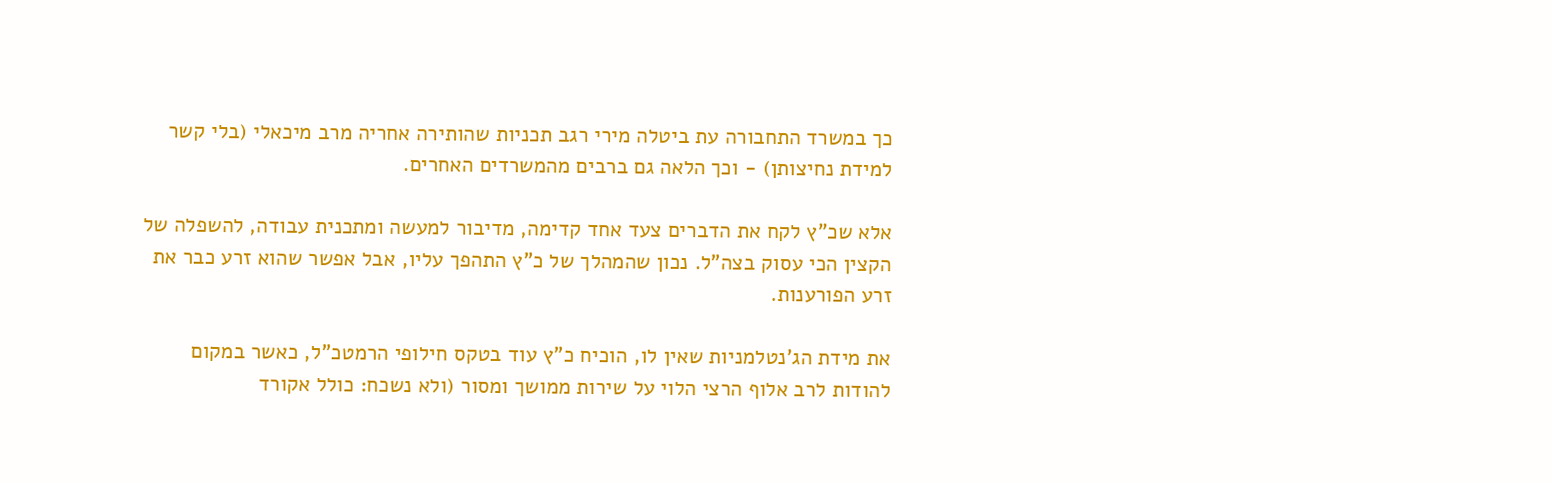כך במשרד התחבורה עת ביטלה מירי רגב תכניות שהותירה אחריה מרב מיכאלי (בלי קשר למידת נחיצותן) - וכך הלאה גם ברבים מהמשרדים האחרים.

אלא שכ"ץ לקח את הדברים צעד אחד קדימה, מדיבור למעשה ומתכנית עבודה, להשפלה של הקצין הכי עסוק בצה"ל. נכון שהמהלך של כ"ץ התהפך עליו, אבל אפשר שהוא זרע כבר את זרע הפורענות.

את מידת הג'נטלמניות שאין לו, הוכיח כ"ץ עוד בטקס חילופי הרמטכ"ל, כאשר במקום להודות לרב אלוף הרצי הלוי על שירות ממושך ומסור (ולא נשכח: כולל אקורד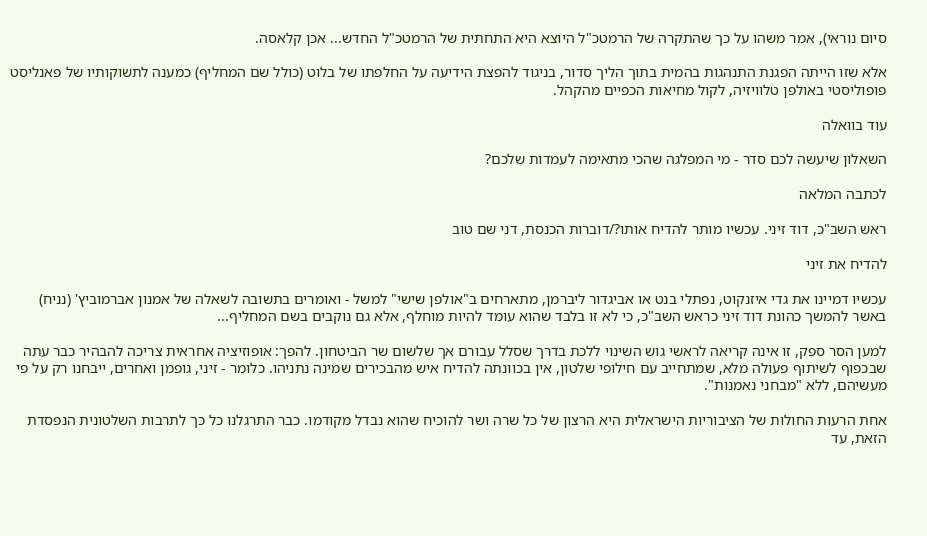סיום נוראי), אמר משהו על כך שהתקרה של הרמטכ"ל היוצא היא התחתית של הרמטכ"ל החדש... אכן קלאסה.

אלא שזו הייתה הפגנת התנהגות בהמית בתוך הליך סדור, בניגוד להפצת הידיעה על החלפתו של בלוט (כולל שם המחליף) כמענה לתשוקותיו של פאנליסט פופוליסטי באולפן טלוויזיה, לקול מחיאות הכפיים מהקהל.

עוד בוואלה

השאלון שיעשה לכם סדר - מי המפלגה שהכי מתאימה לעמדות שלכם?

לכתבה המלאה

ראש השב"כ, דוד זיני. עכשיו מותר להדיח אותו?/דוברות הכנסת, דני שם טוב

להדיח את זיני

עכשיו דמיינו את גדי איזנקוט, נפתלי בנט או אביגדור ליברמן, מתארחים ב"אולפן שישי" למשל - ואומרים בתשובה לשאלה של אמנון אברמוביץ' (נניח) באשר להמשך כהונת דוד זיני כראש השב"כ, כי לא זו בלבד שהוא עומד להיות מוחלף, אלא גם נוקבים בשם המחליף...

למען הסר ספק, זו אינה קריאה לראשי גוש השינוי ללכת בדרך שסלל עבורם אך שלשום שר הביטחון. להפך: אופוזיציה אחראית צריכה להבהיר כבר עתה שבכפוף לשיתוף פעולה מלא, שמתחייב עם חילופי שלטון, אין בכוונתה להדיח איש מהבכירים שמינה נתניהו. כלומר - זיני, גופמן ואחרים, ייבחנו רק על פי מעשיהם, ללא "מבחני נאמנות".

אחת הרעות החולות של הציבוריות הישראלית היא הרצון של כל שרה ושר להוכיח שהוא נבדל מקודמו. כבר התרגלנו כל כך לתרבות השלטונית הנפסדת הזאת, עד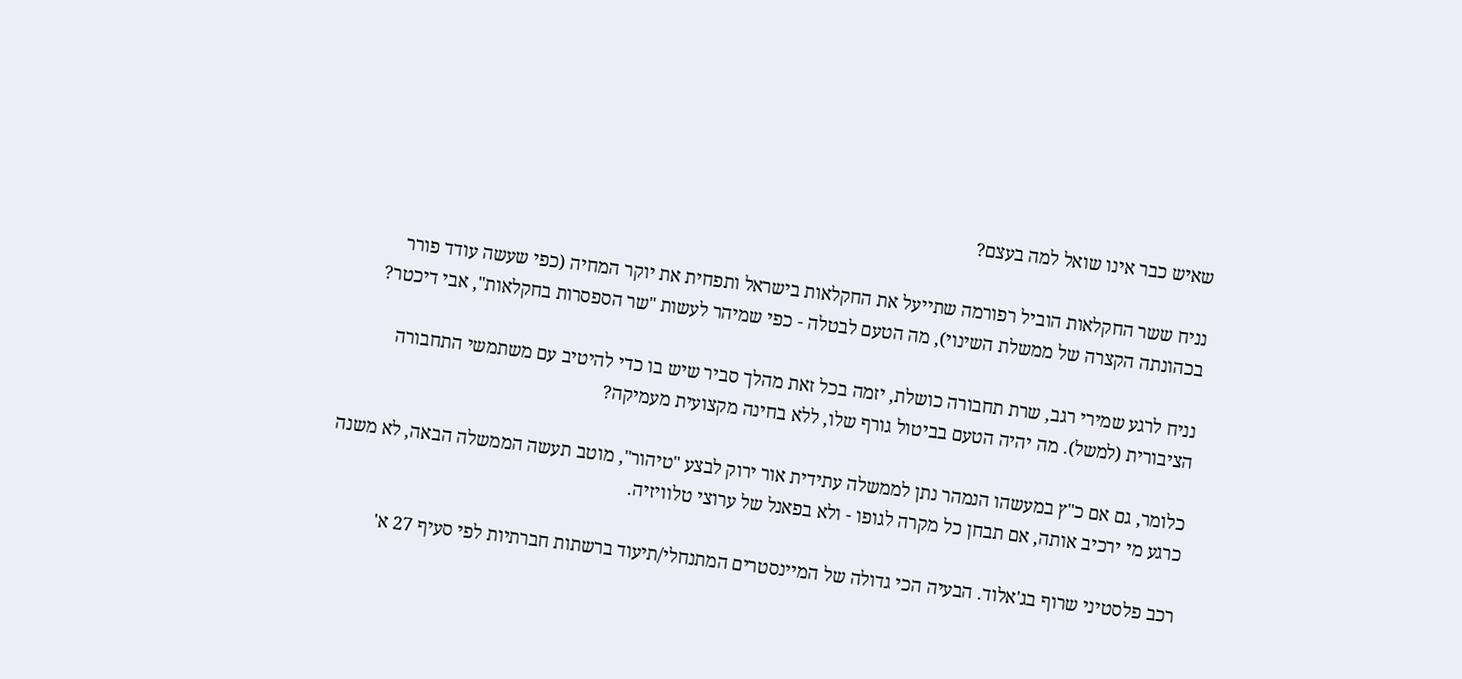שאיש כבר אינו שואל למה בעצם?

נניח ששר החקלאות הוביל רפורמה שתייעל את החקלאות בישראל ותפחית את יוקר המחיה (כפי שעשה עודד פורר בכהונתה הקצרה של ממשלת השינוי), מה הטעם לבטלה - כפי שמיהר לעשות "שר הספסרות בחקלאות", אבי דיכטר?

נניח לרגע שמירי רגב, שרת תחבורה כושלת, יזמה בכל זאת מהלך סביר שיש בו כדי להיטיב עם משתמשי התחבורה הציבורית (למשל). מה יהיה הטעם בביטול גורף שלו, ללא בחינה מקצועית מעמיקה?

כלומר, גם אם כ"ץ במעשהו הנמהר נתן לממשלה עתידית אור ירוק לבצע "טיהור", מוטב תעשה הממשלה הבאה, לא משנה כרגע מי ירכיב אותה, אם תבחן כל מקרה לגופו - ולא בפאנל של ערוצי טלוויזיה.

רכב פלסטיני שרוף בג'אלוד. הבעיה הכי גדולה של המיינסטרים המתנחלי/תיעוד ברשתות חברתיות לפי סעיף 27 א'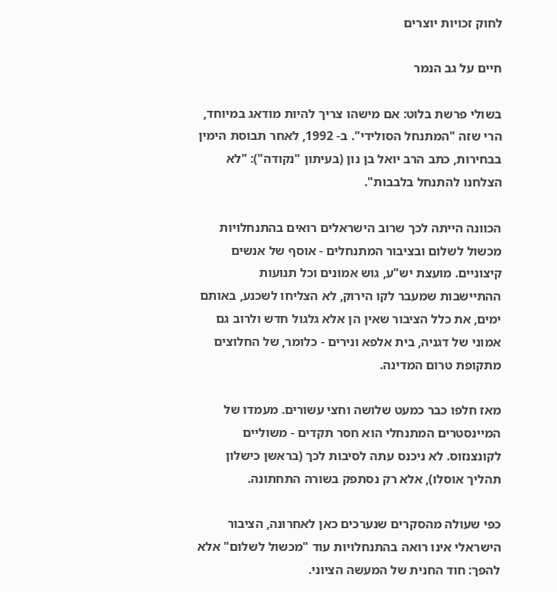לחוק זכויות יוצרים

חיים על גב הנמר

בשולי פרשת בלוט: אם מישהו צריך להיות מודאג במיוחד, הרי שזה "המתנחל הסולידי". ב- 1992, לאחר תבוסת הימין בבחירות, כתב הרב יואל בן נון (בעיתון "נקודה"): "לא הצלחנו להתנחל בלבבות".

הכוונה הייתה לכך שרוב הישראלים רואים בהתנחלויות מכשול לשלום ובציבור המתנחלים - אוסף של אנשים קיצוניים. מועצת יש"ע, גוש אמונים וכל תנועות ההתיישבות שמעבר לקו הירוק, לא הצליחו לשכנע, באותם ימים, את כלל הציבור שאין הן אלא גלגול חדש ולרוב גם אמוני של דגניה, בית אלפא ונירים - כלומר, של החלוצים מתקופת טרום המדינה.

מאז חלפו כבר כמעט שלושה וחצי עשורים. מעמדו של המיינסטרים המתנחלי הוא חסר תקדים - משוליים לקונצנזוס. לא ניכנס עתה לסיבות לכך (בראשן כישלון תהליך אוסלו), אלא רק נסתפק בשורה התחתונה.

כפי שעולה מהסקרים שנערכים כאן לאחרונה, הציבור הישראלי אינו רואה בהתנחלויות עוד "מכשול לשלום" אלא להפך: חוד החנית של המעשה הציוני.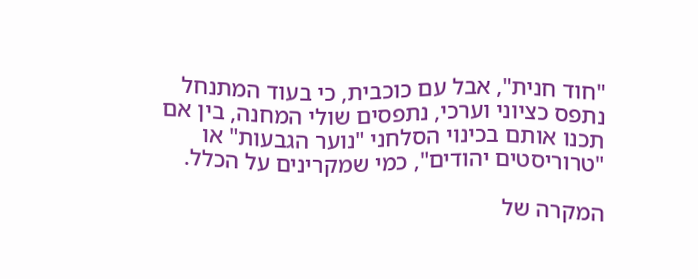"חוד חנית", אבל עם כוכבית, כי בעוד המתנחל נתפס כציוני וערכי, נתפסים שולי המחנה, בין אם תכנו אותם בכינוי הסלחני "נוער הגבעות" או "טרוריסטים יהודים", כמי שמקרינים על הכלל.

המקרה של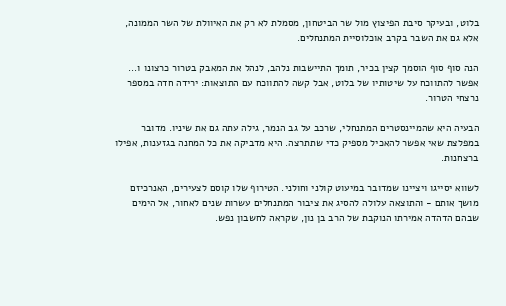בלוט, ובעיקר סיבת הפיצוץ מול שר הביטחון, מסמלת לא רק את האיוולת של השר הממונה, אלא גם את השבר בקרב אוכלוסיית המתנחלים.

הנה סוף סוף הוסמך קצין בכיר, תומך התיישבות נלהב, לנהל את המאבק בטרור כרצונו ו... אפשר להתווכח על שיטותיו של בלוט, אבל קשה להתווכח עם התוצאות: ירידה חדה במספר נרצחי הטרור.

הבעיה היא שהמיינסטרים המתנחלי, שרכב על גב הנמר, גילה עתה גם את שיניו. מדובר במפלצת שאי אפשר להאכיל מספיק כדי שתתרצה. היא מדביקה את כל המחנה בגזענות, אפילו ברצחנות.

לשווא יסייגו ויציינו שמדובר במיעוט קולני וחולני. הטירוף שלו קוסם לצעירים, האנרכיזם מושך אותם - והתוצאה עלולה להסיג את ציבור המתנחלים עשרות שנים לאחור, אל הימים שבהם הדהדה אמירתו הנוקבת של הרב בן נון, שקראה לחשבון נפש.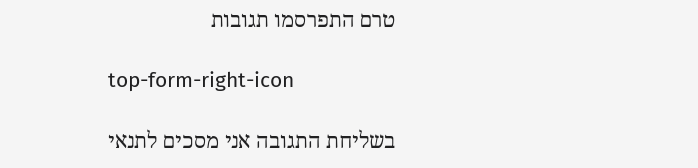טרם התפרסמו תגובות

top-form-right-icon

בשליחת התגובה אני מסכים לתנאי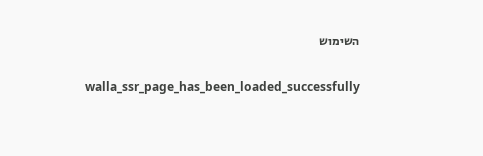השימוש

    walla_ssr_page_has_been_loaded_successfully